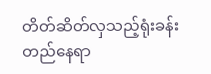တိတ်ဆိတ်လှသည့်ရုံးခန်းတည်နေရာ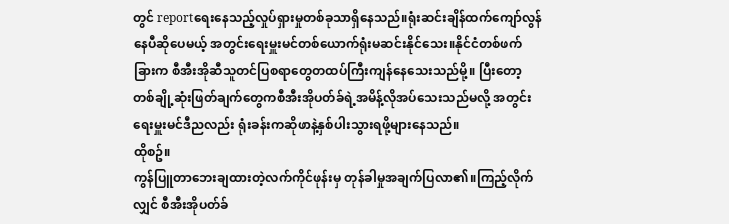တွင် reportရေးနေသည့်လှုပ်ရှားမှုတစ်ခုသာရှိနေသည်။ရုံးဆင်းချိန်ထက်ကျော်လွန်နေပီဆိုပေမယ့် အတွင်းရေးမှူးမင်တစ်ယောက်ရုံးမဆင်းနိုင်သေး။နိုင်ငံတစ်ဖက်ခြားက စီအီးအိုဆီသူတင်ပြစရာတွေတထပ်ကြီးကျန်နေသေးသည်မို့။ ပြီးတော့ တစ်ချို့ဆုံးဖြတ်ချက်တွေကစီအီးအိုပတ်ခ်ရဲ့အမိန့်လိုအပ်သေးသည်မလို့ အတွင်းရေးမှူးမင်ဒီညလည်း ရုံးခန်းကဆိုဖာနဲ့နှစ်ပါးသွားရဖို့များနေသည်။
ထိုစဥ်။
ကွန်ပြူတာဘေးချထားတဲ့လက်ကိုင်ဖုန်းမှ တုန်ခါမှုအချက်ပြလာ၏။ကြည့်လိုက်လျှင် စီအီးအိုပတ်ခ်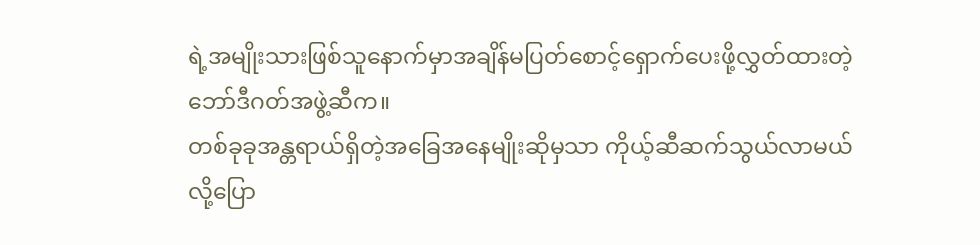ရဲ့အမျိုးသားဖြစ်သူနောက်မှာအချိန်မပြတ်စောင့်ရှောက်ပေးဖို့လွှတ်ထားတဲ့ ဘော်ဒီဂတ်အဖွဲ့ဆီက။
တစ်ခုခုအန္တရာယ်ရှိတဲ့အခြေအနေမျိုးဆိုမှသာ ကိုယ့်ဆီဆက်သွယ်လာမယ်လို့ပြော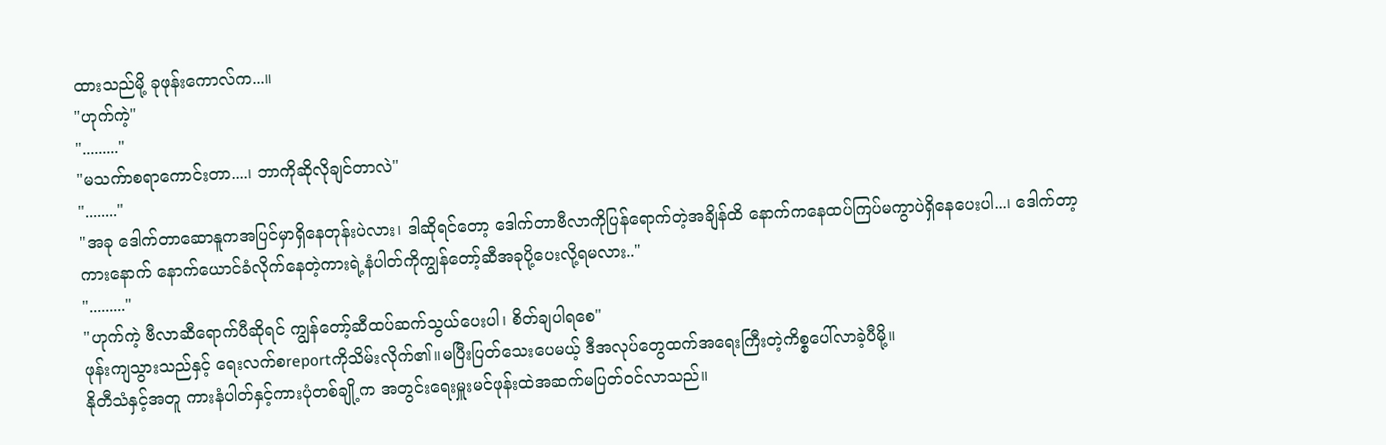ထားသည်မို့ ခုဖုန်းကောလ်က...။
"ဟုက်ကဲ့"
"........."
"မသက်ာစရာကောင်းတာ....၊ ဘာကိုဆိုလိုချင်တာလဲ"
"........"
"အခု ဒေါက်တာဆောနူကအပြင်မှာရှိနေတုန်းပဲလား၊ ဒါဆိုရင်တော့ ဒေါက်တာဗီလာကိုပြန်ရောက်တဲ့အချိန်ထိ နောက်ကနေထပ်ကြပ်မကွာပဲရှိနေပေးပါ...၊ ဒေါက်တာ့ကားနောက် နောက်ယောင်ခံလိုက်နေတဲ့ကားရဲ့နံပါတ်ကိုကျွန်တော့်ဆီအခုပို့ပေးလို့ရမလား.."
"........."
"ဟုက်ကဲ့ ဗီလာဆီရောက်ပီဆိုရင် ကျွန်တော့်ဆီထပ်ဆက်သွယ်ပေးပါ၊ စိတ်ချပါရစေ"
ဖုန်းကျသွားသည်နှင့် ရေးလက်စreportကိုသိမ်းလိုက်၏။မပြီးပြတ်သေးပေမယ့် ဒီအလုပ်တွေထက်အရေးကြီးတဲ့ကိစ္စပေါ်လာခဲ့ပီမို့။
နိုတီသံနှင့်အတူ ကားနံပါတ်နှင့်ကားပုံတစ်ချို့က အတွင်းရေးမှူးမင်ဖုန်းထဲအဆက်မပြတ်ဝင်လာသည်။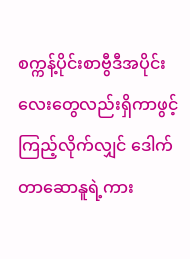စက္ကန့်ပိုင်းစာဗွီဒီအပိုင်းလေးတွေလည်းရှိကာဖွင့်ကြည့်လိုက်လျှင် ဒေါက်တာဆောနူရဲ့ကား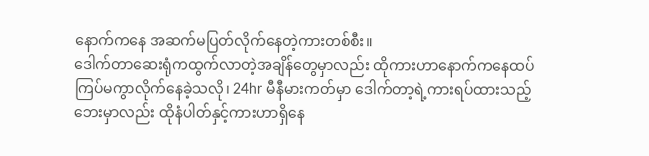နောက်ကနေ အဆက်မပြတ်လိုက်နေတဲ့ကားတစ်စီး။
ဒေါက်တာဆေးရုံကထွက်လာတဲ့အချိန်တွေမှာလည်း ထိုကားဟာနောက်ကနေထပ်ကြပ်မကွာလိုက်နေခဲ့သလို၊ 24hr မီနီမားကတ်မှာ ဒေါက်တာ့ရဲ့ကားရပ်ထားသည့်ဘေးမှာလည်း ထိုနံပါတ်နှင့်ကားဟာရှိနေ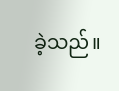ခဲ့သည်။